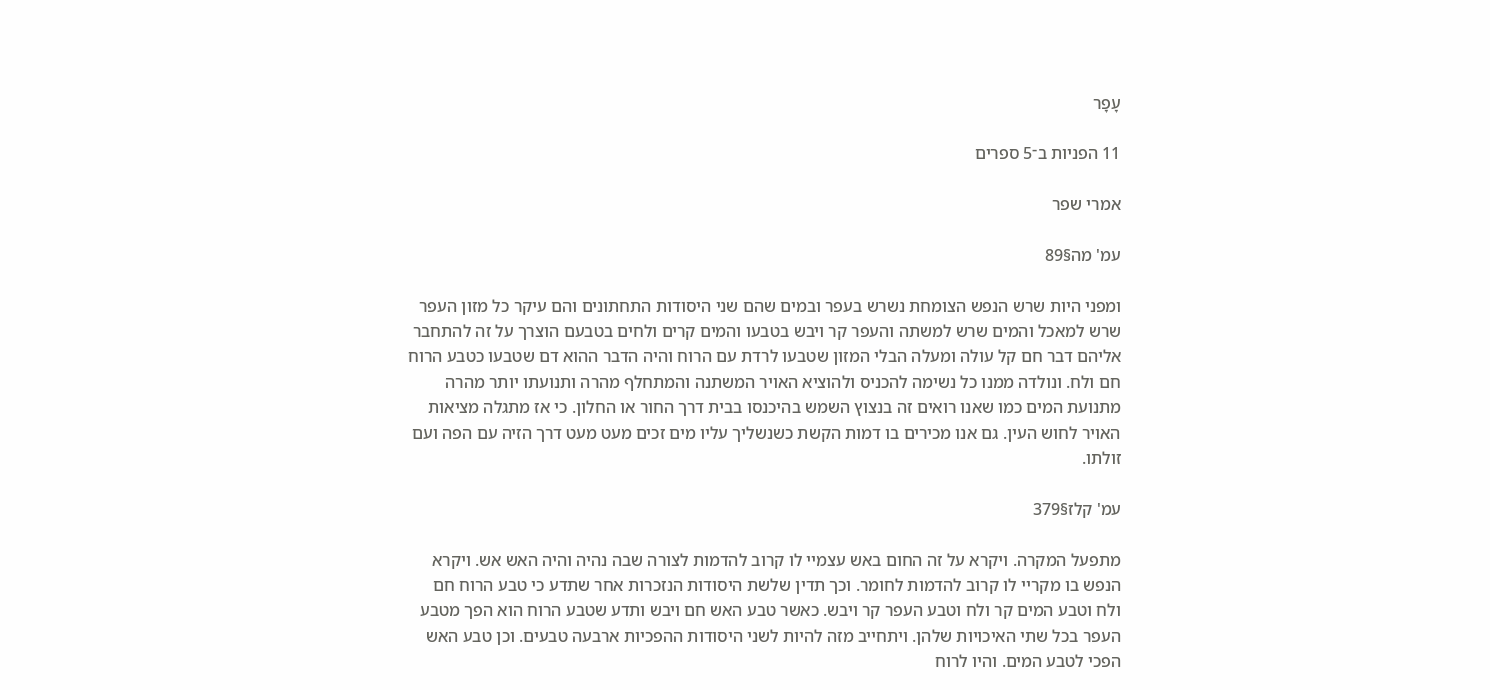עָפָר

11 הפניות ב־5 ספרים

אמרי שפר

עמ' מה§89

ומפני היות שרש הנפש הצומחת נשרש בעפר ובמים שהם שני היסודות התחתונים והם עיקר כל מזון העפר שרש למאכל והמים שרש למשתה והעפר קר ויבש בטבעו והמים קרים ולחים בטבעם הוצרך על זה להתחבר אליהם דבר חם קל עולה ומעלה הבלי המזון שטבעו לרדת עם הרוח והיה הדבר ההוא דם שטבעו כטבע הרוח חם ולח. ונולדה ממנו כל נשימה להכניס ולהוציא האויר המשתנה והמתחלף מהרה ותנועתו יותר מהרה מתנועת המים כמו שאנו רואים זה בנצוץ השמש בהיכנסו בבית דרך החור או החלון. כי אז מתגלה מציאות האויר לחוש העין. גם אנו מכירים בו דמות הקשת כשנשליך עליו מים זכים מעט מעט דרך הזיה עם הפה ועם זולתו.

עמ' קלז§379

מתפעל המקרה. ויקרא על זה החום באש עצמיי לו קרוב להדמות לצורה שבה נהיה והיה האש אש. ויקרא הנפש בו מקריי לו קרוב להדמות לחומר. וכך תדין שלשת היסודות הנזכרות אחר שתדע כי טבע הרוח חם ולח וטבע המים קר ולח וטבע העפר קר ויבש. כאשר טבע האש חם ויבש ותדע שטבע הרוח הוא הפך מטבע העפר בכל שתי האיכויות שלהן. ויתחייב מזה להיות לשני היסודות ההפכיות ארבעה טבעים. וכן טבע האש הפכי לטבע המים. והיו לרוח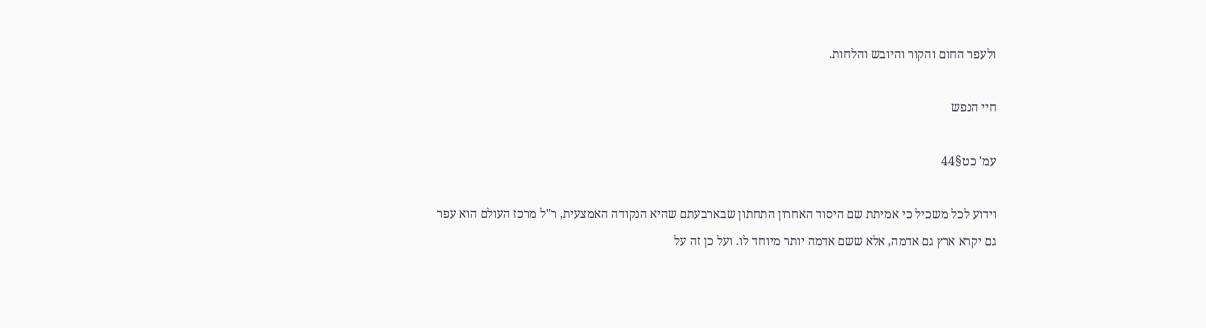ולעפר החום והקור והיובש והלחות.

חיי הנפש

עמ' כט§44

וידוע לכל משכיל כי אמיתת שם היסוד האחרון התחתון שבארבעתם שהיא הנקודה האמצעית, ר"ל מרכז העולם הוא עפר גם יקרא ארץ גם אדמה, אלא ששם אדמה יותר מיוחד לו. ועל כן זה על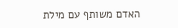האדם משותף עם מילת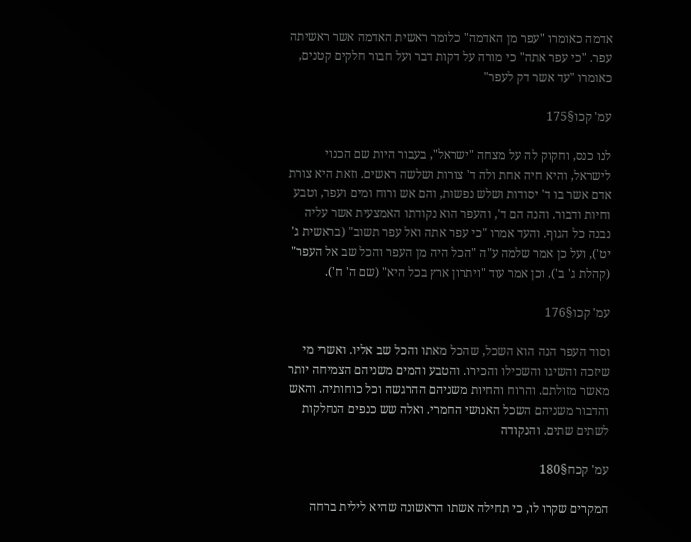אדמה כאומרו "עפר מן האדמה" כלומר ראשית האדמה אשר ראשיתה עפר. "כי עפר אתה" כי מורה על דקות דבר ועל חבור חלקים קטנים, כאומרו "עד אשר דק לעפר"

עמ' קכו§175

לנו כנס, וחקוק לה על מצחה "ישראל", בעבור היות שם הכנוי לישראל, והיא חיה אחת ולה ד' צורות ושלשה ראשים. וזאת היא צורת אדם אשר בו ד' יסודות ושלש נפשות, והם אש ורוח ומים ועפר, וטבע וחיות ודבור. והנה הם ד', והעפר הוא נקודתו האמצעית אשר עליה נבנה כל הגוף. והעד אמרו "כי עפר אתה ואל עפר תשוב" (בראשית ג' יט'), ועל כן אמר שלמה ע"ה "הכל היה מן העפר והכל שב אל העפר" (קהלת ג' ב'). וכן אמר עוד "ויתרון ארץ בכל היא" (שם ה' ח').

עמ' קכו§176

וסוד העפר הנה הוא השכל, שהכל מאתו והכל שב אליו. ואשרי מי שיזכה והשיגו והשכילו והכירו. והטבע והמים משניהם הצמיחה יותר מאשר מזולתם. והרוח והחיות משניהם ההרגשה וכל כוחותיה. והאש והדבור משניהם השכל האנושי החמרי. ואלה שש כנפים הנחלקות לשתים שתים. והנקודה

עמ' קכח§180

המקרים שקרו לו, כי תחילה אשתו הראשונה שהיא לילית ברחה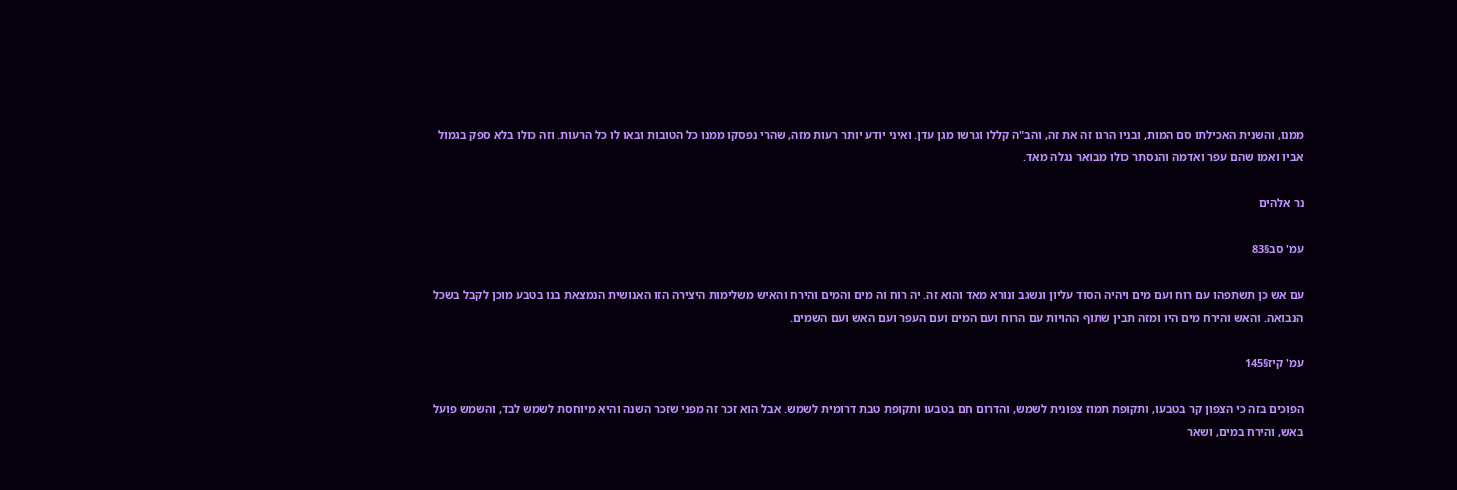ממנו, והשנית האכילתו סם המות, ובניו הרגו זה את זה, והב"ה קללו וגרשו מגן עדן. ואיני יודע יותר רעות מזה, שהרי נפסקו ממנו כל הטובות ובאו לו כל הרעות. וזה כולו בלא ספק בגמול אביו ואמו שהם עפר ואדמה והנסתר כולו מבואר נגלה מאד.

נר אלהים

עמ' סב§83

עם אש כן תשתפהו עם רוח ועם מים ויהיה הסוד עליון ונשגב ונורא מאד והוא זה. יה רוח וה מים והמים והירח והאיש משלימות היצירה הזו האנושית הנמצאת בנו בטבע מוכן לקבל בשכל הנבואה. והאש והירח מים היו ומזה תבין שתוף ההויות עם הרוח ועם המים ועם העפר ועם האש ועם השמים.

עמ' קיז§145

הפוכים בזה כי הצפון קר בטבעו, ותקופת תמוז צפונית לשמש, והדרום חם בטבעו ותקופת טבת דרומית לשמש. אבל הוא זכר זה מפני שזכר השנה והיא מיוחסת לשמש לבד, והשמש פועל באש, והירח במים, ושאר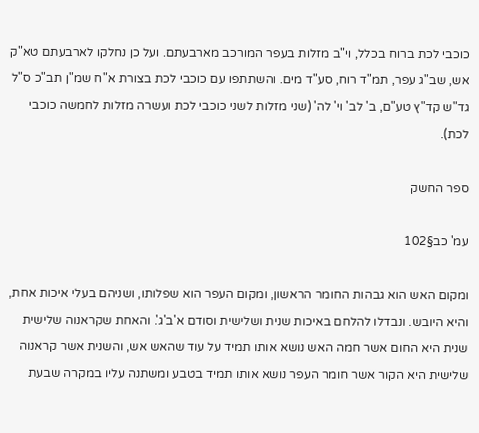כוכבי לכת ברוח בכלל, וי"ב מזלות בעפר המורכב מארבעתם. ועל כן נחלקו לארבעתם טא"ק אש, שב"ג עפר, תמ"ד רוח, סע"ד מים. והשתתפו עם כוכבי לכת בצורת א"ח שמ"ן תב"כ ס"ל גד"ש קד"ץ טע"ם, ב' לב' וי' לה' (שני מזלות לשני כוכבי לכת ועשרה מזלות לחמשה כוכבי לכת).

ספר החשק

עמ' כב§102

ומקום האש הוא גבהות החומר הראשון, ומקום העפר הוא שפלותו, ושניהם בעלי איכות אחת, והיא היובש. ונבדלו להלחם באיכות שנית ושלישית וסודם א'ב'ג'. והאחת שקראנוה שלישית שנית היא החום אשר חמה האש נושא אותו תמיד על עוד שהאש אש, והשנית אשר קראנוה שלישית היא הקור אשר חומר העפר נושא אותו תמיד בטבע ומשתנה עליו במקרה שבעת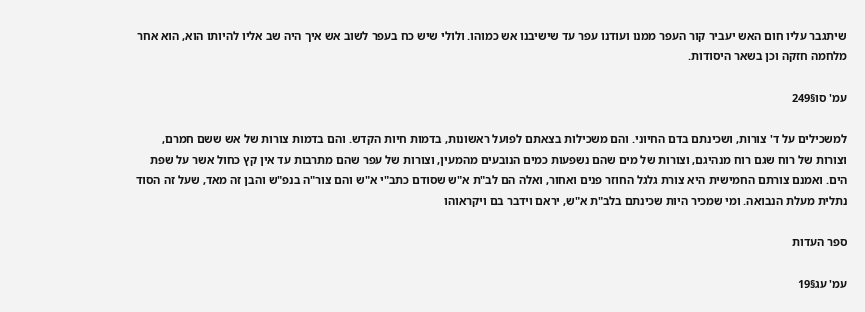שיתגבר עליו חום האש יעביר קור העפר ממנו ועודנו עפר עד שישיבנו אש כמוהו. ולולי שיש כח בעפר לשוב אש איך היה שב אליו להיותו הוא, הוא אחר מלחמה חזקה וכן בשאר היסודות.

עמ' סו§249

למשכילים על ד' צורות, ושכינתם בדם החיוני. והם משכילות בצאתם לפועל ראשונות, בדמות חיות הקדש. והם בדמות צורות של אש ששם חמרם, וצורות של רוח שגם רוח מנהיגם, וצורות של מים שהם נשפעות כמים הנובעים מהמעין, וצורות של עפר שהם מתרבות עד אין קץ כחול אשר על שפת הים. ואמנם צורתם החמישית היא צורת גלגל החוזר פנים ואחור, ואלה הם לב"ת א"ש שסודם כתב"י א"ש והם צור"ה בנפ"ש והבן זה מאד, שעל זה הסוד נתלית מעלת הנבואה. ומי שמכיר היות שכינתם בלב"ת א"ש, יראם וידבר בם ויקראוהו

ספר העדות

עמ' עג§19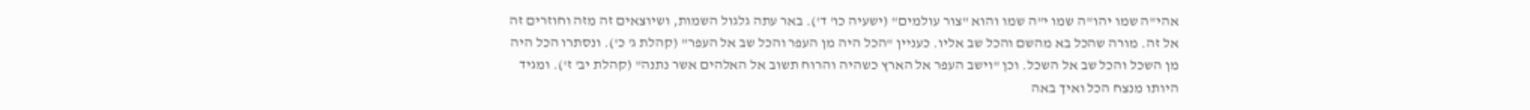אהי"ה שמו יהו"ה שמו י"ה שמו והוא "צור עולמים" (ישעיה כו' ד'). באר עתה גלגול השמות, ושיוצאים זה מזה וחוזרים זה אל זה. מורה שהכל בא מהשם והכל שב אליו. כעניין "הכל היה מן העפר והכל שב אל העפר" (קהלת ג' כ'). ונסתרו הכל היה מן השכל והכל שב אל השכל. וכן "וישב העפר אל הארץ כשהיה והרוח תשוב אל האלהים אשר נתנה" (קהלת יב' ז'). ומגיד היותו מנצח הכל ואיך באה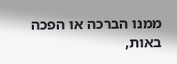ממנו הברכה או הפכה באות,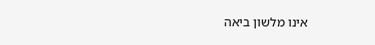אינו מלשון ביאה